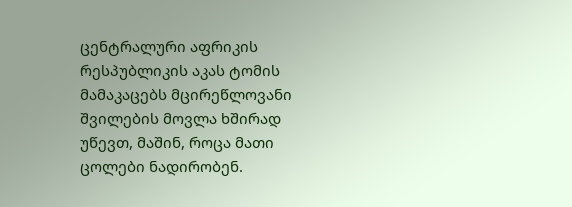ცენტრალური აფრიკის რესპუბლიკის აკას ტომის მამაკაცებს მცირეწლოვანი შვილების მოვლა ხშირად უწევთ, მაშინ, როცა მათი ცოლები ნადირობენ.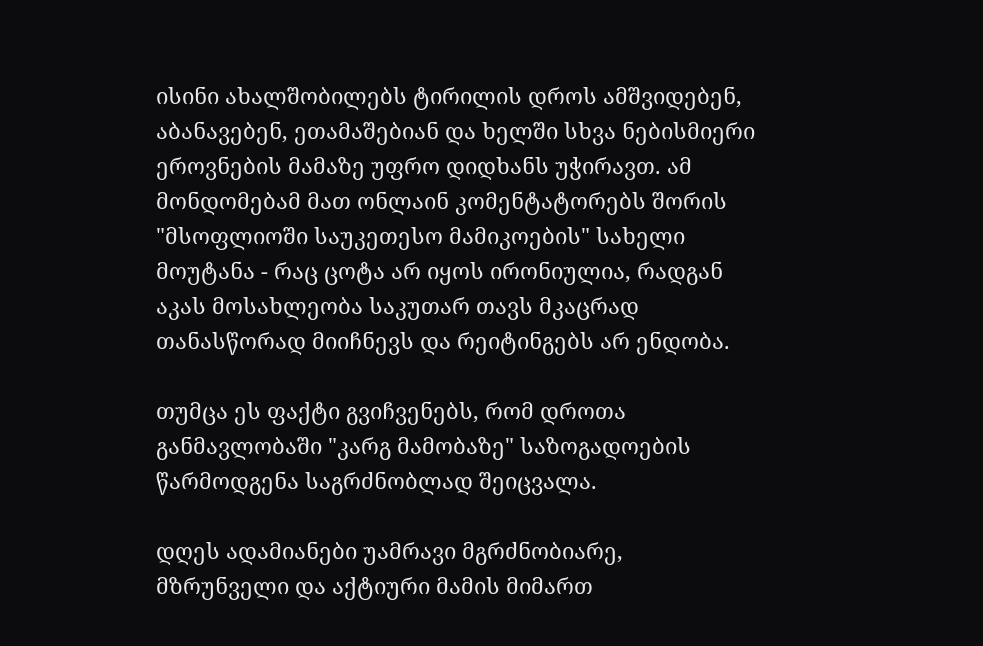ისინი ახალშობილებს ტირილის დროს ამშვიდებენ, აბანავებენ, ეთამაშებიან და ხელში სხვა ნებისმიერი ეროვნების მამაზე უფრო დიდხანს უჭირავთ. ამ მონდომებამ მათ ონლაინ კომენტატორებს შორის "მსოფლიოში საუკეთესო მამიკოების" სახელი მოუტანა - რაც ცოტა არ იყოს ირონიულია, რადგან აკას მოსახლეობა საკუთარ თავს მკაცრად თანასწორად მიიჩნევს და რეიტინგებს არ ენდობა.

თუმცა ეს ფაქტი გვიჩვენებს, რომ დროთა განმავლობაში "კარგ მამობაზე" საზოგადოების წარმოდგენა საგრძნობლად შეიცვალა.

დღეს ადამიანები უამრავი მგრძნობიარე, მზრუნველი და აქტიური მამის მიმართ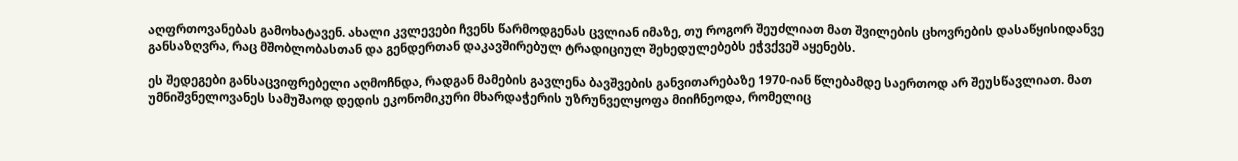აღფრთოვანებას გამოხატავენ. ახალი კვლევები ჩვენს წარმოდგენას ცვლიან იმაზე, თუ როგორ შეუძლიათ მათ შვილების ცხოვრების დასაწყისიდანვე განსაზღვრა, რაც მშობლობასთან და გენდერთან დაკავშირებულ ტრადიციულ შეხედულებებს ეჭვქვეშ აყენებს.

ეს შედეგები განსაცვიფრებელი აღმოჩნდა, რადგან მამების გავლენა ბავშვების განვითარებაზე 1970-იან წლებამდე საერთოდ არ შეუსწავლიათ. მათ უმნიშვნელოვანეს სამუშაოდ დედის ეკონომიკური მხარდაჭერის უზრუნველყოფა მიიჩნეოდა, რომელიც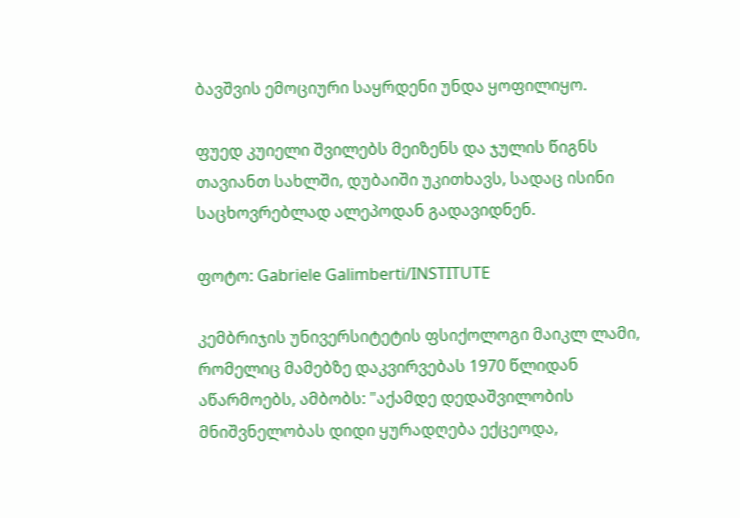ბავშვის ემოციური საყრდენი უნდა ყოფილიყო.

ფუედ კუიელი შვილებს მეიზენს და ჯულის წიგნს თავიანთ სახლში, დუბაიში უკითხავს, სადაც ისინი საცხოვრებლად ალეპოდან გადავიდნენ.

ფოტო: Gabriele Galimberti/INSTITUTE

კემბრიჯის უნივერსიტეტის ფსიქოლოგი მაიკლ ლამი, რომელიც მამებზე დაკვირვებას 1970 წლიდან აწარმოებს, ამბობს: "აქამდე დედაშვილობის მნიშვნელობას დიდი ყურადღება ექცეოდა,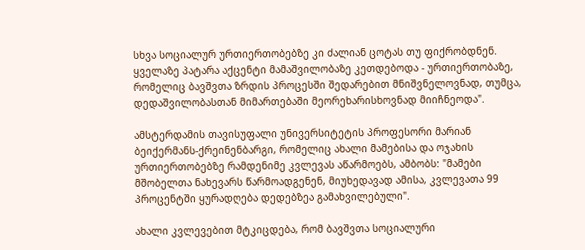სხვა სოციალურ ურთიერთობებზე კი ძალიან ცოტას თუ ფიქრობდნენ. ყველაზე პატარა აქცენტი მამაშვილობაზე კეთდებოდა - ურთიერთობაზე, რომელიც ბავშვთა ზრდის პროცესში შედარებით მნიშვნელოვნად, თუმცა, დედაშვილობასთან მიმართებაში მეორეხარისხოვნად მიიჩნეოდა".

ამსტერდამის თავისუფალი უნივერსიტეტის პროფესორი მარიან ბეიქერმანს-ქრეინენბარგი, რომელიც ახალი მამებისა და ოჯახის ურთიერთობებზე რამდენიმე კვლევას აწარმოებს, ამბობს: "მამები მშობელთა ნახევარს წარმოადგენენ, მიუხედავად ამისა, კვლევათა 99 პროცენტში ყურადღება დედებზეა გამახვილებული".

ახალი კვლევებით მტკიცდება, რომ ბავშვთა სოციალური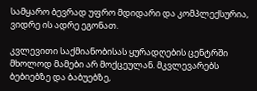სამყარო ბევრად უფრო მდიდარი და კომპლექსურია, ვიდრე ის ადრე ეგონათ.

კვლევითი საქმიანობისას ყურადღების ცენტრში მხოლოდ მამები არ მოქცეულან. მკვლევარებს ბებიებზე და ბაბუებზე,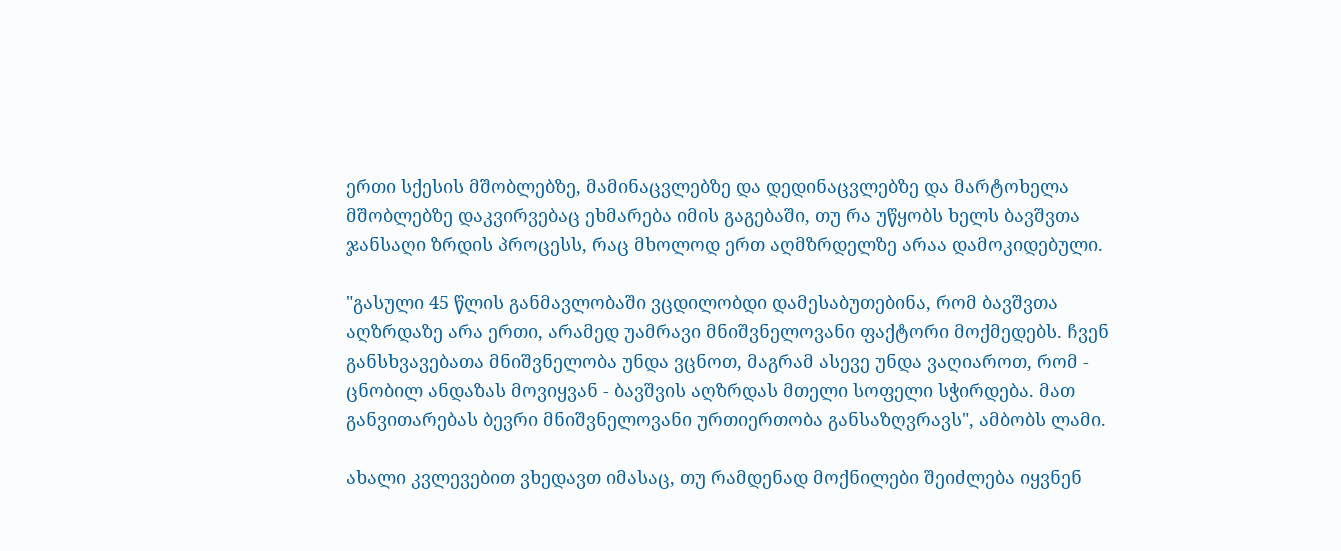ერთი სქესის მშობლებზე, მამინაცვლებზე და დედინაცვლებზე და მარტოხელა მშობლებზე დაკვირვებაც ეხმარება იმის გაგებაში, თუ რა უწყობს ხელს ბავშვთა ჯანსაღი ზრდის პროცესს, რაც მხოლოდ ერთ აღმზრდელზე არაა დამოკიდებული.

"გასული 45 წლის განმავლობაში ვცდილობდი დამესაბუთებინა, რომ ბავშვთა აღზრდაზე არა ერთი, არამედ უამრავი მნიშვნელოვანი ფაქტორი მოქმედებს. ჩვენ განსხვავებათა მნიშვნელობა უნდა ვცნოთ, მაგრამ ასევე უნდა ვაღიაროთ, რომ - ცნობილ ანდაზას მოვიყვან - ბავშვის აღზრდას მთელი სოფელი სჭირდება. მათ განვითარებას ბევრი მნიშვნელოვანი ურთიერთობა განსაზღვრავს", ამბობს ლამი.

ახალი კვლევებით ვხედავთ იმასაც, თუ რამდენად მოქნილები შეიძლება იყვნენ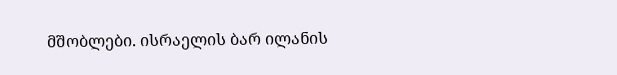მშობლები. ისრაელის ბარ ილანის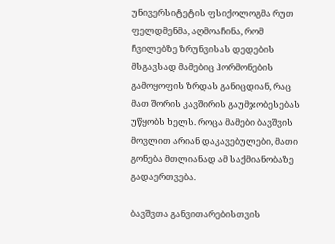უნივერსიტეტის ფსიქოლოგმა რუთ ფელდმენმა, აღმოაჩინა, რომ ჩვილებზე ზრუნვისას დედების მსგავსად მამებიც ჰორმონების გამოყოფის ზრდას განიცდიან, რაც მათ შორის კავშირის გაუმჯობესებას უწყობს ხელს. როცა მამები ბავშვის მოვლით არიან დაკავებულები, მათი გონება მთლიანად ამ საქმიანობაზე გადაერთვება.

ბავშვთა განვითარებისთვის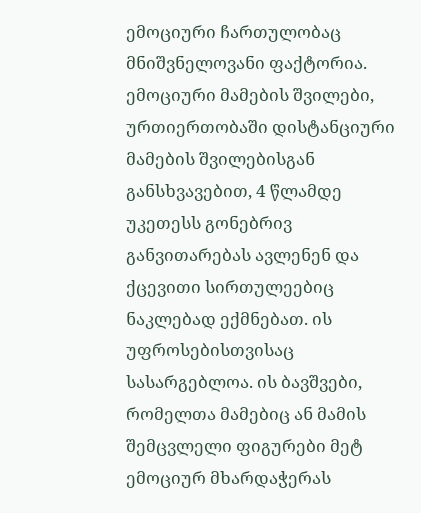ემოციური ჩართულობაც მნიშვნელოვანი ფაქტორია. ემოციური მამების შვილები, ურთიერთობაში დისტანციური მამების შვილებისგან განსხვავებით, 4 წლამდე უკეთესს გონებრივ განვითარებას ავლენენ და ქცევითი სირთულეებიც ნაკლებად ექმნებათ. ის უფროსებისთვისაც სასარგებლოა. ის ბავშვები, რომელთა მამებიც ან მამის შემცვლელი ფიგურები მეტ ემოციურ მხარდაჭერას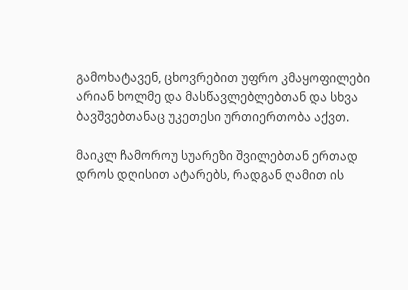გამოხატავენ, ცხოვრებით უფრო კმაყოფილები არიან ხოლმე და მასწავლებლებთან და სხვა ბავშვებთანაც უკეთესი ურთიერთობა აქვთ.

მაიკლ ჩამოროუ სუარეზი შვილებთან ერთად დროს დღისით ატარებს, რადგან ღამით ის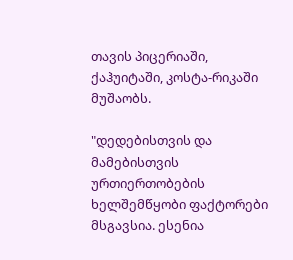თავის პიცერიაში, ქაჰუიტაში, კოსტა-რიკაში მუშაობს.

"დედებისთვის და მამებისთვის ურთიერთობების ხელშემწყობი ფაქტორები მსგავსია. ესენია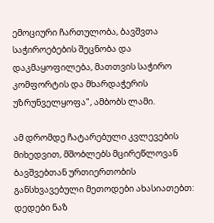ემოციური ჩართულობა, ბავშვთა საჭიროებების შეცნობა და დაკმაყოფილება, მათთვის საჭირო კომფორტის და მხარდაჭერის უზრუნველყოფა", ამბობს ლამი.

ამ დრომდე ჩატარებული კვლევების მიხედვით, მშობლებს მცირეწლოვან ბავშვებთან ურთიერთობის განსხვავებული მეთოდები ახასიათებთ: დედები ნაზ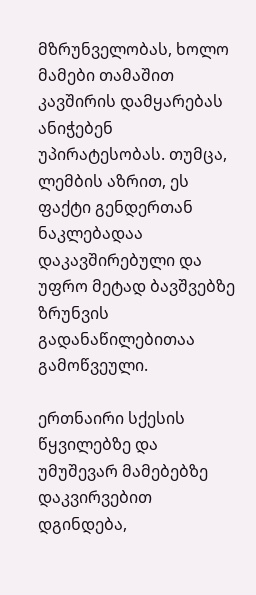მზრუნველობას, ხოლო მამები თამაშით კავშირის დამყარებას ანიჭებენ უპირატესობას. თუმცა, ლემბის აზრით, ეს ფაქტი გენდერთან ნაკლებადაა დაკავშირებული და უფრო მეტად ბავშვებზე ზრუნვის გადანაწილებითაა გამოწვეული.

ერთნაირი სქესის წყვილებზე და უმუშევარ მამებებზე დაკვირვებით დგინდება,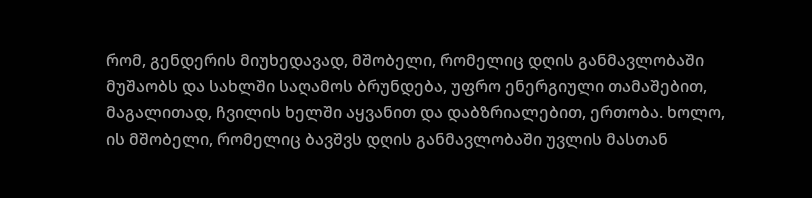რომ, გენდერის მიუხედავად, მშობელი, რომელიც დღის განმავლობაში მუშაობს და სახლში საღამოს ბრუნდება, უფრო ენერგიული თამაშებით, მაგალითად, ჩვილის ხელში აყვანით და დაბზრიალებით, ერთობა. ხოლო, ის მშობელი, რომელიც ბავშვს დღის განმავლობაში უვლის მასთან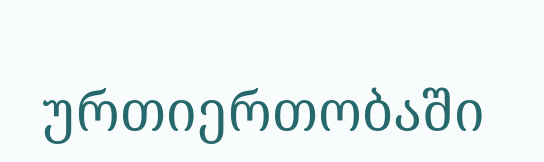ურთიერთობაში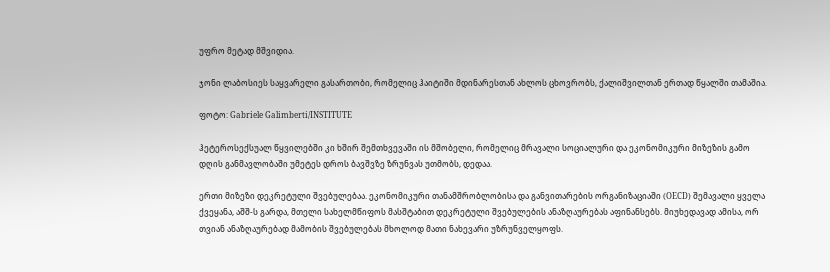უფრო მეტად მშვიდია.

ჯონი ლაბოსიეს საყვარელი გასართობი, რომელიც ჰაიტიში მდინარესთან ახლოს ცხოვრობს, ქალიშვილთან ერთად წყალში თამაშია.

ფოტო: Gabriele Galimberti/INSTITUTE

ჰეტეროსექსუალ წყვილებში კი ხშირ შემთხვევაში ის მშობელი, რომელიც მრავალი სოციალური და ეკონომიკური მიზეზის გამო დღის განმავლობაში უმეტეს დროს ბავშვზე ზრუნვას უთმობს, დედაა.

ერთი მიზეზი დეკრეტული შვებულებაა. ეკონომიკური თანამშრობლობისა და განვითარების ორგანიზაციაში (OECD) შემავალი ყველა ქვეყანა, აშშ-ს გარდა, მთელი სახელმწიფოს მასშტაბით დეკრეტული შვებულების ანაზღაურებას აფინანსებს. მიუხედავად ამისა, ორ თვიან ანაზღაურებად მამობის შვებულებას მხოლოდ მათი ნახევარი უზრუნველყოფს.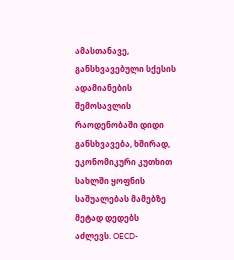ამასთანავე, განსხვავებული სქესის ადამიანების შემოსავლის რაოდენობაში დიდი განსხვავება, ხშირად, ეკონომიკური კუთხით სახლში ყოფნის საშუალებას მამებზე მეტად დედებს აძლევს. OECD-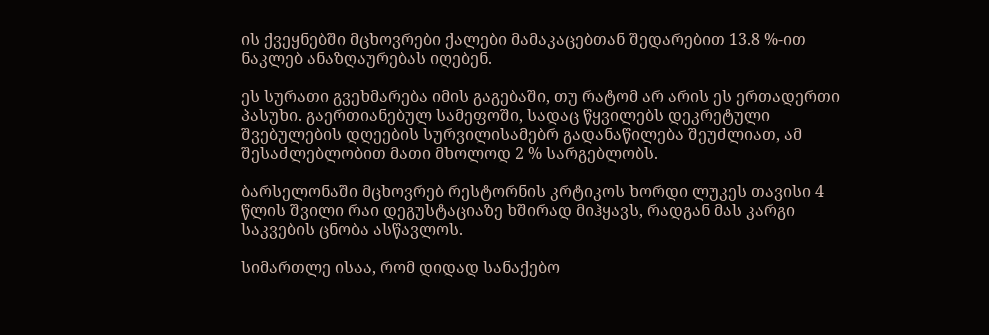ის ქვეყნებში მცხოვრები ქალები მამაკაცებთან შედარებით 13.8 %-ით ნაკლებ ანაზღაურებას იღებენ.

ეს სურათი გვეხმარება იმის გაგებაში, თუ რატომ არ არის ეს ერთადერთი პასუხი. გაერთიანებულ სამეფოში, სადაც წყვილებს დეკრეტული შვებულების დღეების სურვილისამებრ გადანაწილება შეუძლიათ, ამ შესაძლებლობით მათი მხოლოდ 2 % სარგებლობს.

ბარსელონაში მცხოვრებ რესტორნის კრტიკოს ხორდი ლუკეს თავისი 4 წლის შვილი რაი დეგუსტაციაზე ხშირად მიჰყავს, რადგან მას კარგი საკვების ცნობა ასწავლოს.

სიმართლე ისაა, რომ დიდად სანაქებო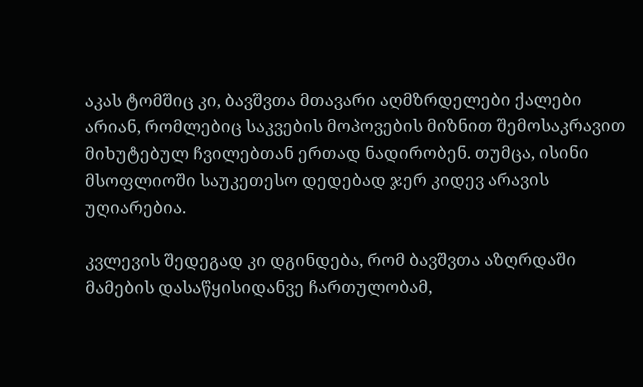აკას ტომშიც კი, ბავშვთა მთავარი აღმზრდელები ქალები არიან, რომლებიც საკვების მოპოვების მიზნით შემოსაკრავით მიხუტებულ ჩვილებთან ერთად ნადირობენ. თუმცა, ისინი მსოფლიოში საუკეთესო დედებად ჯერ კიდევ არავის უღიარებია.

კვლევის შედეგად კი დგინდება, რომ ბავშვთა აზღრდაში მამების დასაწყისიდანვე ჩართულობამ,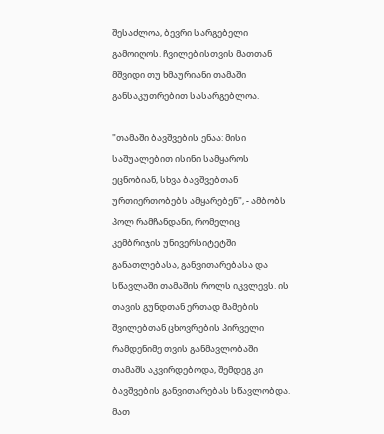შესაძლოა, ბევრი სარგებელი გამოიღოს. ჩვილებისთვის მათთან მშვიდი თუ ხმაურიანი თამაში განსაკუთრებით სასარგებლოა.

"თამაში ბავშვების ენაა: მისი საშუალებით ისინი სამყაროს ეცნობიან, სხვა ბავშვებთან ურთიერთობებს ამყარებენ", - ამბობს პოლ რამჩანდანი, რომელიც კემბრიჯის უნივერსიტეტში განათლებასა, განვითარებასა და სწავლაში თამაშის როლს იკვლევს. ის თავის გუნდთან ერთად მამების შვილებთან ცხოვრების პირველი რამდენიმე თვის განმავლობაში თამაშს აკვირდებოდა, შემდეგ კი ბავშვების განვითარებას სწავლობდა. მათ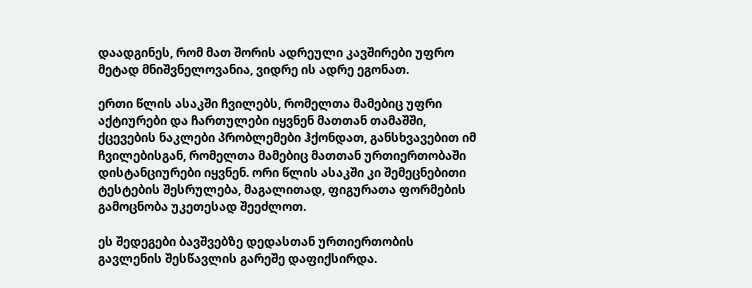დაადგინეს, რომ მათ შორის ადრეული კავშირები უფრო მეტად მნიშვნელოვანია, ვიდრე ის ადრე ეგონათ.

ერთი წლის ასაკში ჩვილებს, რომელთა მამებიც უფრი აქტიურები და ჩართულები იყვნენ მათთან თამაშში, ქცევების ნაკლები პრობლემები ჰქონდათ, განსხვავებით იმ ჩვილებისგან, რომელთა მამებიც მათთან ურთიერთობაში დისტანციურები იყვნენ. ორი წლის ასაკში კი შემეცნებითი ტესტების შესრულება, მაგალითად, ფიგურათა ფორმების გამოცნობა უკეთესად შეეძლოთ.

ეს შედეგები ბავშვებზე დედასთან ურთიერთობის გავლენის შესწავლის გარეშე დაფიქსირდა.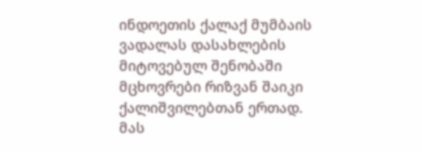ინდოეთის ქალაქ მუმბაის ვადალას დასახლების მიტოვებულ შენობაში მცხოვრები რიზვან შაიკი ქალიშვილებთან ერთად. მას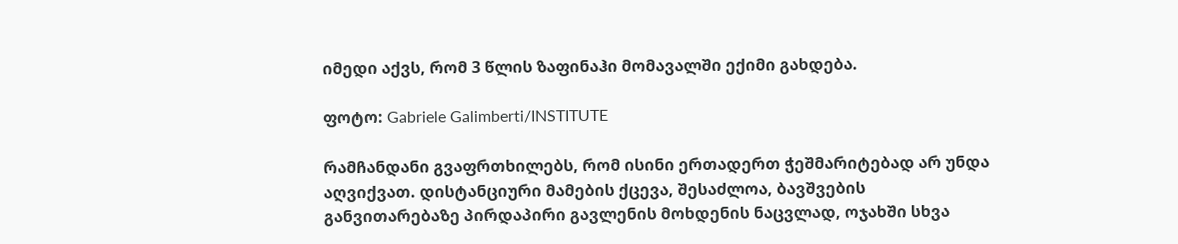იმედი აქვს, რომ 3 წლის ზაფინაჰი მომავალში ექიმი გახდება.

ფოტო: Gabriele Galimberti/INSTITUTE

რამჩანდანი გვაფრთხილებს, რომ ისინი ერთადერთ ჭეშმარიტებად არ უნდა აღვიქვათ. დისტანციური მამების ქცევა, შესაძლოა, ბავშვების განვითარებაზე პირდაპირი გავლენის მოხდენის ნაცვლად, ოჯახში სხვა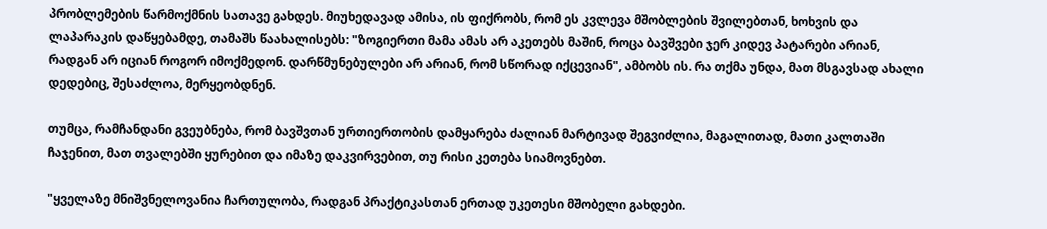პრობლემების წარმოქმნის სათავე გახდეს. მიუხედავად ამისა, ის ფიქრობს, რომ ეს კვლევა მშობლების შვილებთან, ხოხვის და ლაპარაკის დაწყებამდე, თამაშს წაახალისებს: "ზოგიერთი მამა ამას არ აკეთებს მაშინ, როცა ბავშვები ჯერ კიდევ პატარები არიან, რადგან არ იციან როგორ იმოქმედონ. დარწმუნებულები არ არიან, რომ სწორად იქცევიან", ამბობს ის. რა თქმა უნდა, მათ მსგავსად ახალი დედებიც, შესაძლოა, მერყეობდნენ.

თუმცა, რამჩანდანი გვეუბნება, რომ ბავშვთან ურთიერთობის დამყარება ძალიან მარტივად შეგვიძლია, მაგალითად, მათი კალთაში ჩაჯენით, მათ თვალებში ყურებით და იმაზე დაკვირვებით, თუ რისი კეთება სიამოვნებთ.

"ყველაზე მნიშვნელოვანია ჩართულობა, რადგან პრაქტიკასთან ერთად უკეთესი მშობელი გახდები.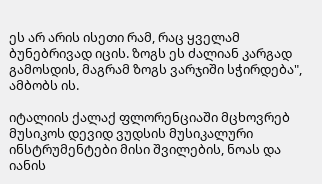ეს არ არის ისეთი რამ, რაც ყველამ ბუნებრივად იცის. ზოგს ეს ძალიან კარგად გამოსდის, მაგრამ ზოგს ვარჯიში სჭირდება", ამბობს ის.

იტალიის ქალაქ ფლორენციაში მცხოვრებ მუსიკოს დევიდ ვუდსის მუსიკალური ინსტრუმენტები მისი შვილების, ნოას და იანის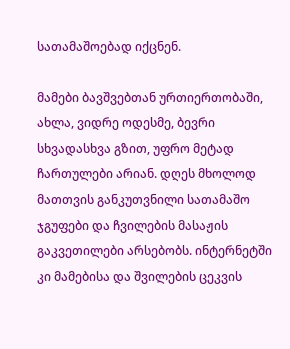სათამაშოებად იქცნენ.

მამები ბავშვებთან ურთიერთობაში, ახლა, ვიდრე ოდესმე, ბევრი სხვადასხვა გზით, უფრო მეტად ჩართულები არიან. დღეს მხოლოდ მათთვის განკუთვნილი სათამაშო ჯგუფები და ჩვილების მასაჟის გაკვეთილები არსებობს. ინტერნეტში კი მამებისა და შვილების ცეკვის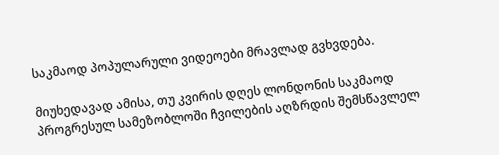საკმაოდ პოპულარული ვიდეოები მრავლად გვხვდება.

მიუხედავად ამისა, თუ კვირის დღეს ლონდონის საკმაოდ პროგრესულ სამეზობლოში ჩვილების აღზრდის შემსწავლელ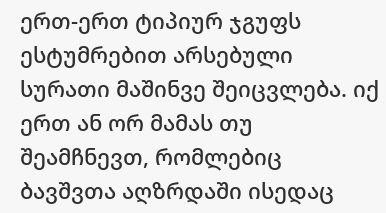ერთ-ერთ ტიპიურ ჯგუფს ესტუმრებით არსებული სურათი მაშინვე შეიცვლება. იქ ერთ ან ორ მამას თუ შეამჩნევთ, რომლებიც ბავშვთა აღზრდაში ისედაც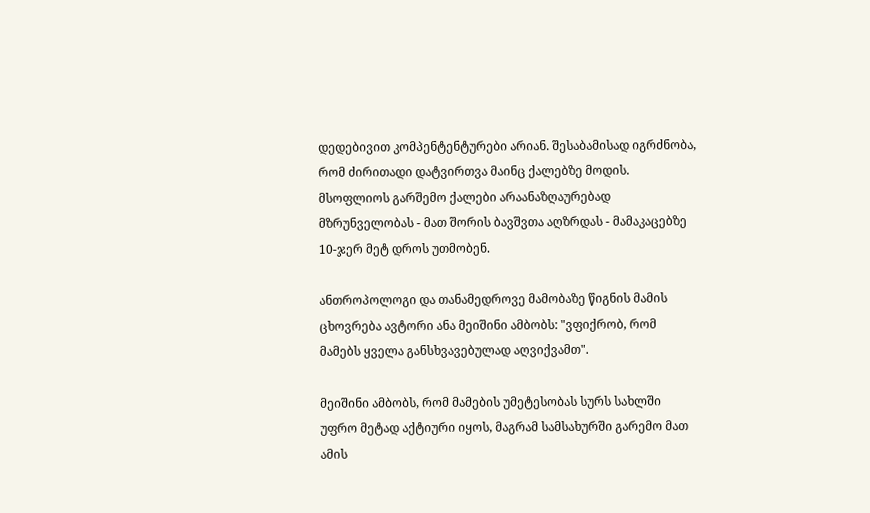დედებივით კომპენტენტურები არიან. შესაბამისად იგრძნობა, რომ ძირითადი დატვირთვა მაინც ქალებზე მოდის. მსოფლიოს გარშემო ქალები არაანაზღაურებად მზრუნველობას - მათ შორის ბავშვთა აღზრდას - მამაკაცებზე 10-ჯერ მეტ დროს უთმობენ.

ანთროპოლოგი და თანამედროვე მამობაზე წიგნის მამის ცხოვრება ავტორი ანა მეიშინი ამბობს: "ვფიქრობ, რომ მამებს ყველა განსხვავებულად აღვიქვამთ".

მეიშინი ამბობს, რომ მამების უმეტესობას სურს სახლში უფრო მეტად აქტიური იყოს, მაგრამ სამსახურში გარემო მათ ამის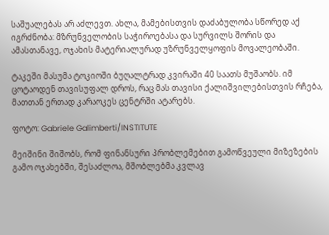საშუალებას არ აძლევთ. ახლა, მამებისთვის დაძაბულობა სწორედ აქ იგრძნობა: მზრუნველობის საჭიროებასა და სურვილს შორის და ამასთანავე, ოჯახის მატერიალურად უზრუნველყოფის მოვალეობაში.

ტაკეში მასუმა ტოკიოში ბუღალტრად კვირაში 40 საათს მუშაობს. იმ ცოტაოდენ თავისუფალ დროს, რაც მას თავისი ქალიშვილებისთვის რჩება, მათთან ერთად კარაოკეს ცენტრში ატარებს.

ფოტო: Gabriele Galimberti/INSTITUTE

მეიშინი შიშობს, რომ ფინანსური პრობლემებით გამოწვეული მიზეზების გამო ოჯახებში, შესაძლოა, მშობლებმა კვლავ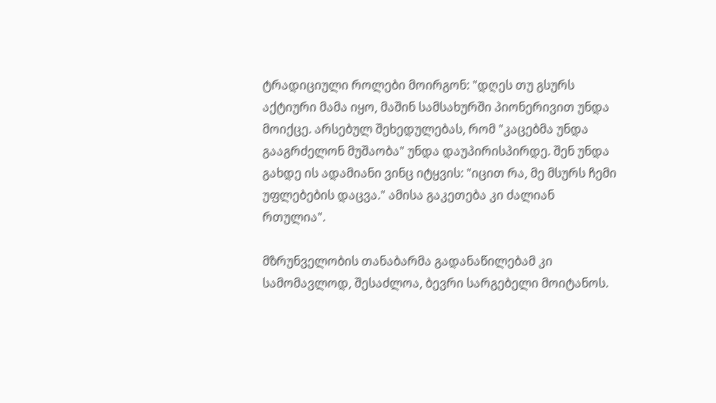ტრადიციული როლები მოირგონ: "დღეს თუ გსურს აქტიური მამა იყო, მაშინ სამსახურში პიონერივით უნდა მოიქცე. არსებულ შეხედულებას, რომ "კაცებმა უნდა გააგრძელონ მუშაობა" უნდა დაუპირისპირდე. შენ უნდა გახდე ის ადამიანი ვინც იტყვის: "იცით რა, მე მსურს ჩემი უფლებების დაცვა." ამისა გაკეთება კი ძალიან რთულია".

მზრუნველობის თანაბარმა გადანაწილებამ კი სამომავლოდ, შესაძლოა, ბევრი სარგებელი მოიტანოს.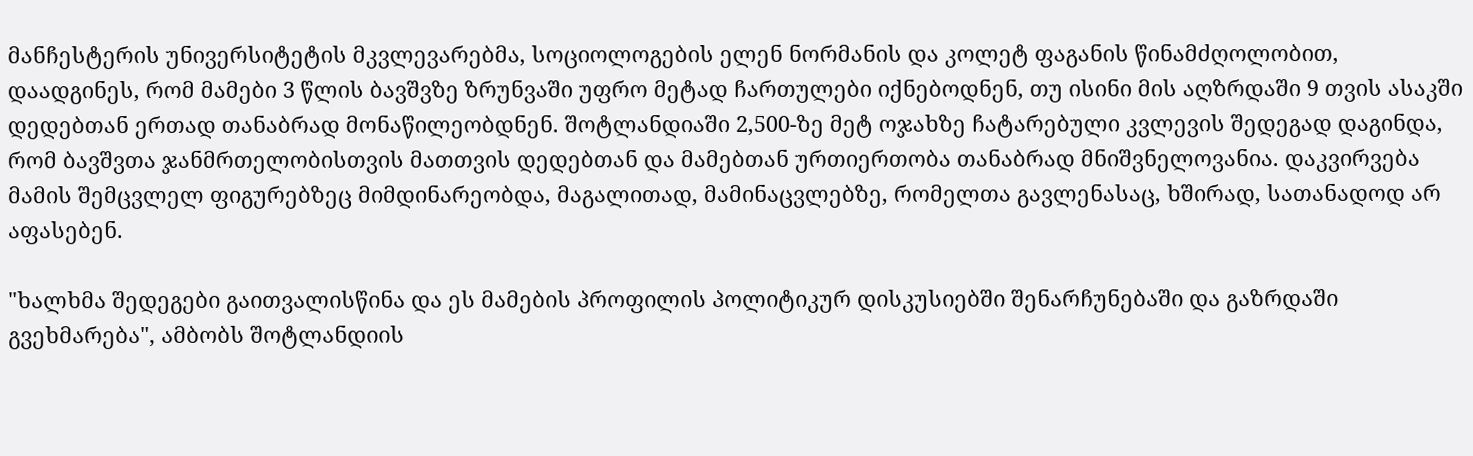მანჩესტერის უნივერსიტეტის მკვლევარებმა, სოციოლოგების ელენ ნორმანის და კოლეტ ფაგანის წინამძღოლობით, დაადგინეს, რომ მამები 3 წლის ბავშვზე ზრუნვაში უფრო მეტად ჩართულები იქნებოდნენ, თუ ისინი მის აღზრდაში 9 თვის ასაკში დედებთან ერთად თანაბრად მონაწილეობდნენ. შოტლანდიაში 2,500-ზე მეტ ოჯახზე ჩატარებული კვლევის შედეგად დაგინდა, რომ ბავშვთა ჯანმრთელობისთვის მათთვის დედებთან და მამებთან ურთიერთობა თანაბრად მნიშვნელოვანია. დაკვირვება მამის შემცვლელ ფიგურებზეც მიმდინარეობდა, მაგალითად, მამინაცვლებზე, რომელთა გავლენასაც, ხშირად, სათანადოდ არ აფასებენ.

"ხალხმა შედეგები გაითვალისწინა და ეს მამების პროფილის პოლიტიკურ დისკუსიებში შენარჩუნებაში და გაზრდაში გვეხმარება", ამბობს შოტლანდიის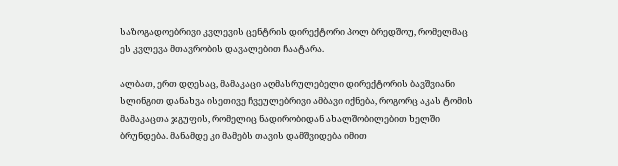საზოგადოებრივი კვლევის ცენტრის დირექტორი პოლ ბრედშოუ, რომელმაც ეს კვლევა მთავრობის დავალებით ჩაატარა.

ალბათ, ერთ დღესაც, მამაკაცი აღმასრულებელი დირექტორის ბავშვიანი სლინგით დანახვა ისეთივე ჩვეულებრივი ამბავი იქნება, როგორც აკას ტომის მამაკაცთა ჯგუფის, რომელიც ნადირობიდან ახალშობილებით ხელში ბრუნდება. მანამდე კი მამებს თავის დამშვიდება იმით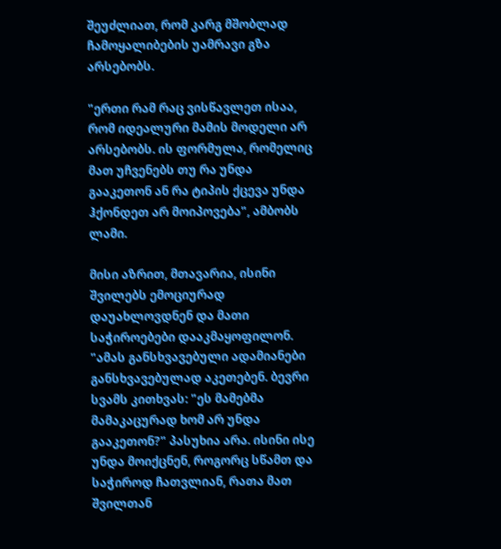შეუძლიათ, რომ კარგ მშობლად ჩამოყალიბების უამრავი გზა არსებობს.

"ერთი რამ რაც ვისწავლეთ ისაა, რომ იდეალური მამის მოდელი არ არსებობს. ის ფორმულა, რომელიც მათ უჩვენებს თუ რა უნდა გააკეთონ ან რა ტიპის ქცევა უნდა ჰქონდეთ არ მოიპოვება", ამბობს ლამი.

მისი აზრით, მთავარია, ისინი შვილებს ემოციურად დაუახლოვდნენ და მათი საჭიროებები დააკმაყოფილონ. "ამას განსხვავებული ადამიანები განსხვავებულად აკეთებენ. ბევრი სვამს კითხვას: "ეს მამებმა მამაკაცურად ხომ არ უნდა გააკეთონ?" პასუხია არა. ისინი ისე უნდა მოიქცნენ, როგორც სწამთ და საჭიროდ ჩათვლიან, რათა მათ შვილთან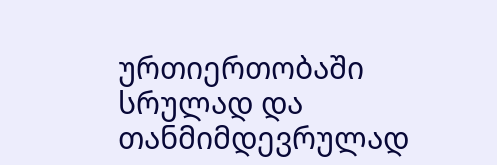ურთიერთობაში სრულად და თანმიმდევრულად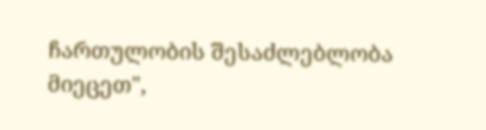ჩართულობის შესაძლებლობა მიეცეთ",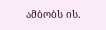ამბობს ის.